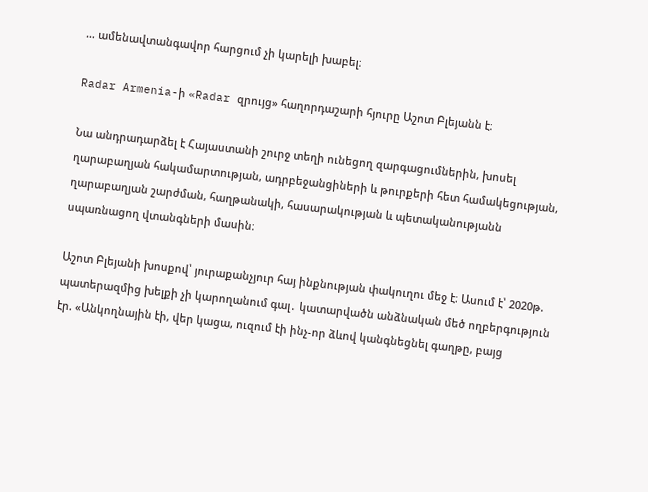… ամենավտանգավոր հարցում չի կարելի խաբել։

Radar Armenia-ի «Radar զրույց» հաղորդաշարի հյուրը Աշոտ Բլեյանն է։

Նա անդրադարձել է Հայաստանի շուրջ տեղի ունեցող զարգացումներին, խոսել ղարաբաղյան հակամարտության, ադրբեջանցիների և թուրքերի հետ համակեցության, ղարաբաղյան շարժման, հաղթանակի, հասարակության և պետականությանն սպառնացող վտանգների մասին։

Աշոտ Բլեյանի խոսքով՝ յուրաքանչյուր հայ ինքնության փակուղու մեջ է։ Ասում է՝ 2020թ. պատերազմից խելքի չի կարողանում գալ․ կատարվածն անձնական մեծ ողբերգություն էր. «Անկողնային էի, վեր կացա, ուզում էի ինչ-որ ձևով կանգնեցնել գաղթը, բայց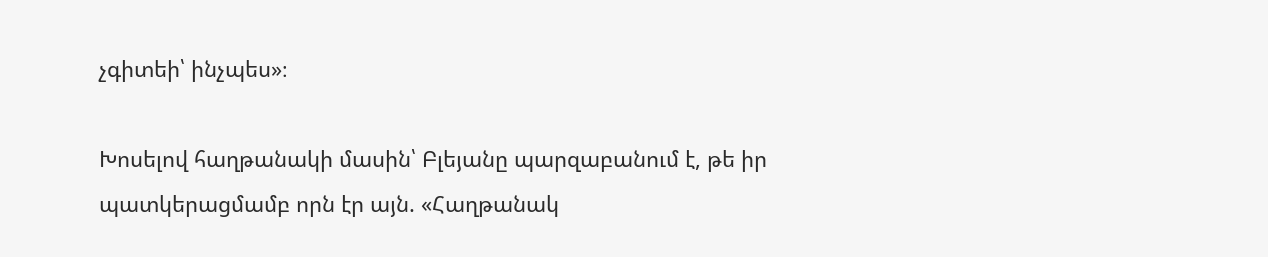չգիտեի՝ ինչպես»։

Խոսելով հաղթանակի մասին՝ Բլեյանը պարզաբանում է, թե իր պատկերացմամբ որն էր այն. «Հաղթանակ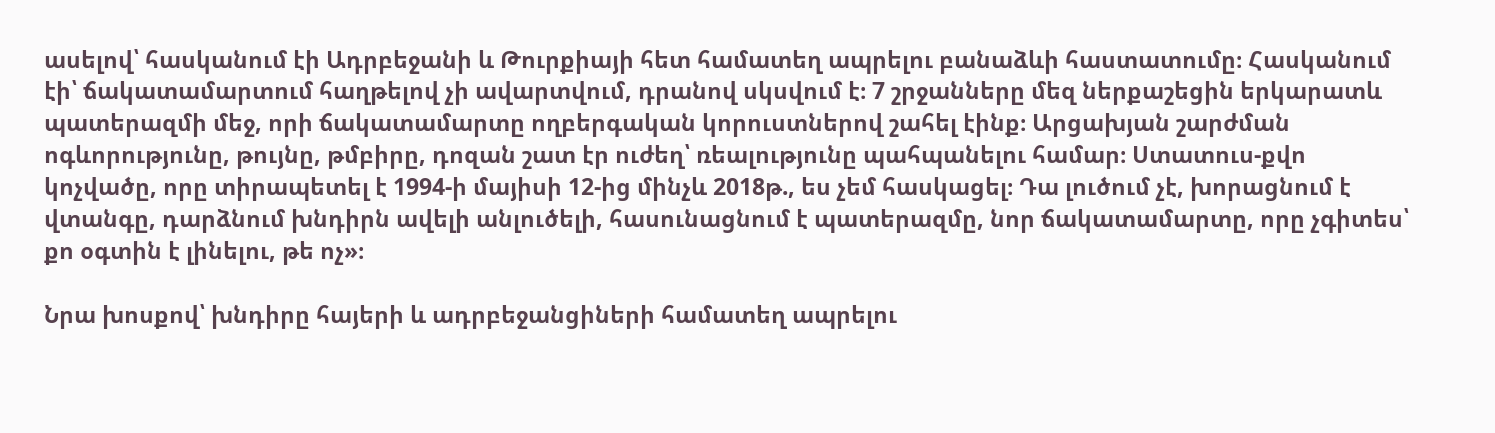ասելով՝ հասկանում էի Ադրբեջանի և Թուրքիայի հետ համատեղ ապրելու բանաձևի հաստատումը։ Հասկանում էի՝ ճակատամարտում հաղթելով չի ավարտվում, դրանով սկսվում է։ 7 շրջանները մեզ ներքաշեցին երկարատև պատերազմի մեջ, որի ճակատամարտը ողբերգական կորուստներով շահել էինք։ Արցախյան շարժման ոգևորությունը, թույնը, թմբիրը, դոզան շատ էր ուժեղ՝ ռեալությունը պահպանելու համար։ Ստատուս-քվո կոչվածը, որը տիրապետել է 1994-ի մայիսի 12-ից մինչև 2018թ., ես չեմ հասկացել։ Դա լուծում չէ, խորացնում է վտանգը, դարձնում խնդիրն ավելի անլուծելի, հասունացնում է պատերազմը, նոր ճակատամարտը, որը չգիտես՝ քո օգտին է լինելու, թե ոչ»։

Նրա խոսքով՝ խնդիրը հայերի և ադրբեջանցիների համատեղ ապրելու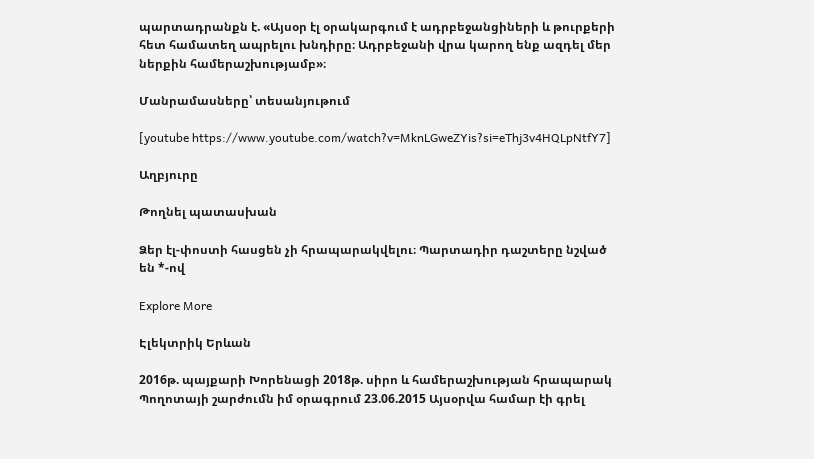պարտադրանքն է. «Այսօր էլ օրակարգում է ադրբեջանցիների և թուրքերի հետ համատեղ ապրելու խնդիրը։ Ադրբեջանի վրա կարող ենք ազդել մեր ներքին համերաշխությամբ»։

Մանրամասները՝ տեսանյութում

[youtube https://www.youtube.com/watch?v=MknLGweZYis?si=eThj3v4HQLpNtfY7]

Աղբյուրը

Թողնել պատասխան

Ձեր էլ-փոստի հասցեն չի հրապարակվելու։ Պարտադիր դաշտերը նշված են *-ով

Explore More

Էլեկտրիկ Երևան

2016թ. պայքարի Խորենացի 2018թ. սիրո և համերաշխության հրապարակ Պողոտայի շարժումն իմ օրագրում 23.06.2015 Այսօրվա համար էի գրել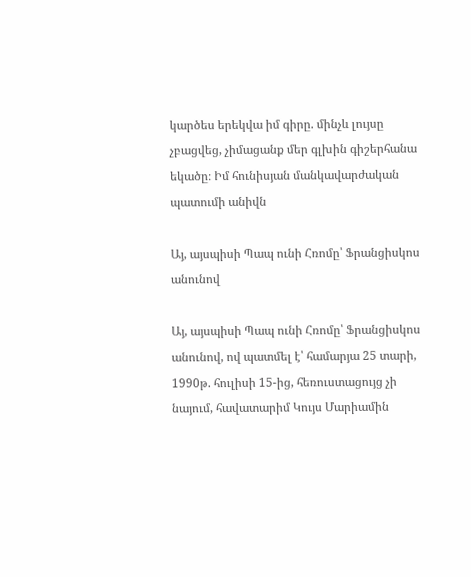կարծես երեկվա իմ գիրը. մինչև լույսը չբացվեց, չիմացանք մեր գլխին գիշերհանա եկածը։ Իմ հունիսյան մանկավարժական պատումի անիվն

Այ, այսպիսի Պապ ունի Հռոմը՝ Ֆրանցիսկոս անունով

Այ, այսպիսի Պապ ունի Հռոմը՝ Ֆրանցիսկոս անունով, ով պատմել է՝ համարյա 25 տարի, 1990թ. հուլիսի 15-ից, հեռուստացույց չի նայում, հավատարիմ Կույս Մարիամին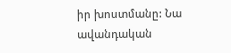իր խոստմանը: Նա ավանդական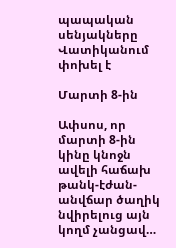պապական սենյակները Վատիկանում փոխել է

Մարտի 8-ին

Ափսոս, որ մարտի 8-ին կինը կնոջն ավելի հաճախ թանկ-էժան-անվճար ծաղիկ նվիրելուց այն կողմ չանցավ…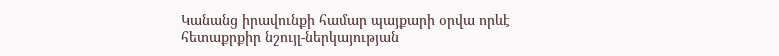Կանանց իրավունքի համար պայքարի օրվա որևէ հետաքրքիր նշույլ-ներկայության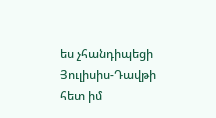ես չհանդիպեցի Յուլիսիս-Դավթի հետ իմ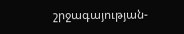շրջագայության-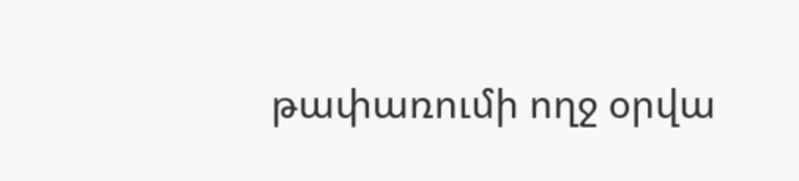թափառումի ողջ օրվա